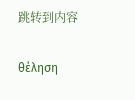跳转到内容

θέληση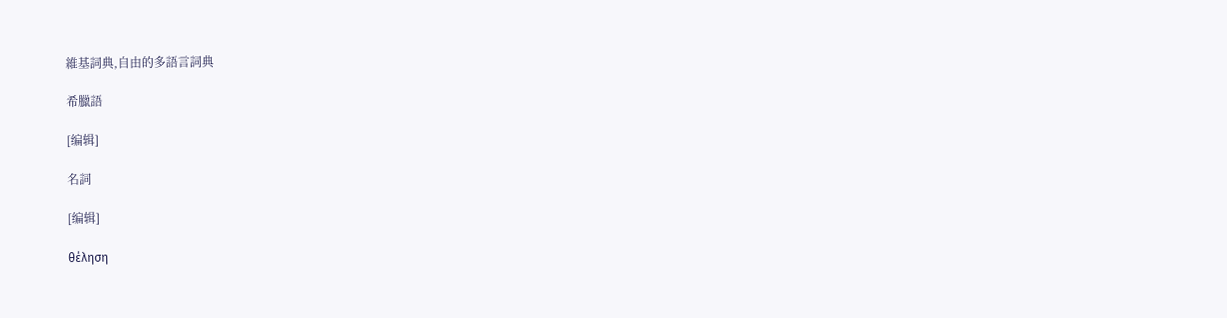維基詞典,自由的多語言詞典

希臘語

[编辑]

名詞

[编辑]

θέληση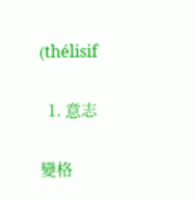(thélisif

  1. 意志

變格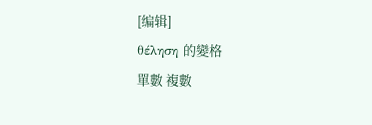[编辑]
θέληση 的變格
單數 複數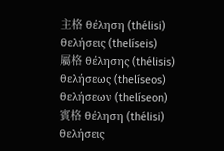主格 θέληση (thélisi) θελήσεις (thelíseis)
屬格 θέλησης (thélisis)
θελήσεως (thelíseos)
θελήσεων (thelíseon)
賓格 θέληση (thélisi) θελήσεις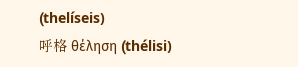(thelíseis)
呼格 θέληση (thélisi)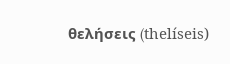θελήσεις (thelíseis)